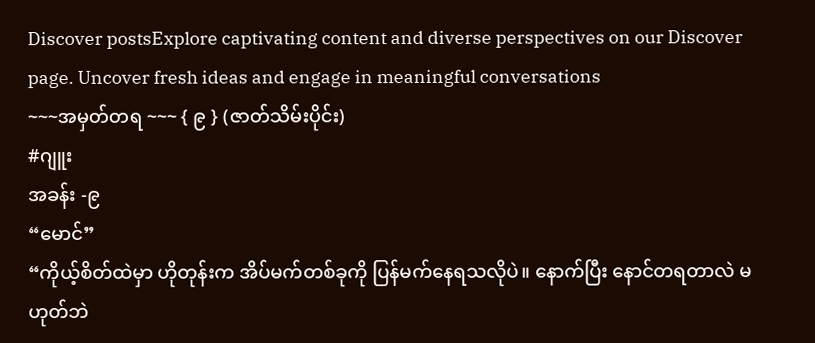Discover postsExplore captivating content and diverse perspectives on our Discover page. Uncover fresh ideas and engage in meaningful conversations
~~~အမှတ်တရ ~~~ { ၉ } (ဇာတ်သိမ်းပိုင်း)
#ဂျူး
အခန်း -၉
“မောင်”
“ကိုယ့်စိတ်ထဲမှာ ဟိုတုန်းက အိပ်မက်တစ်ခုကို ပြန်မက်နေရသလိုပဲ။ နောက်ပြီး နောင်တရတာလဲ မဟုတ်ဘဲ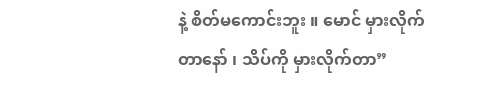နဲ့ စိတ်မကောင်းဘူး ။ မောင် မှားလိုက်တာနော် ၊ သိပ်ကို မှားလိုက်တာ”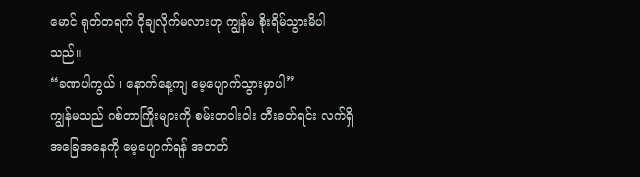မောင် ရုတ်တရက် ငိုချလိုက်မလားဟု ကျွန်မ စိုးရိမ်သွားမိပါသည်။
“ခဏပါကွယ် ၊ နောက်နေ့ကျ မေ့ပျောက်သွားမှာပါ”
ကျွန်မသည် ဂစ်တာကြိုးများကို စမ်းတဝါးဝါး တီးခတ်ရင်း လက်ရှိ အခြေအနေကို မေ့ပျောက်ရန် အတတ်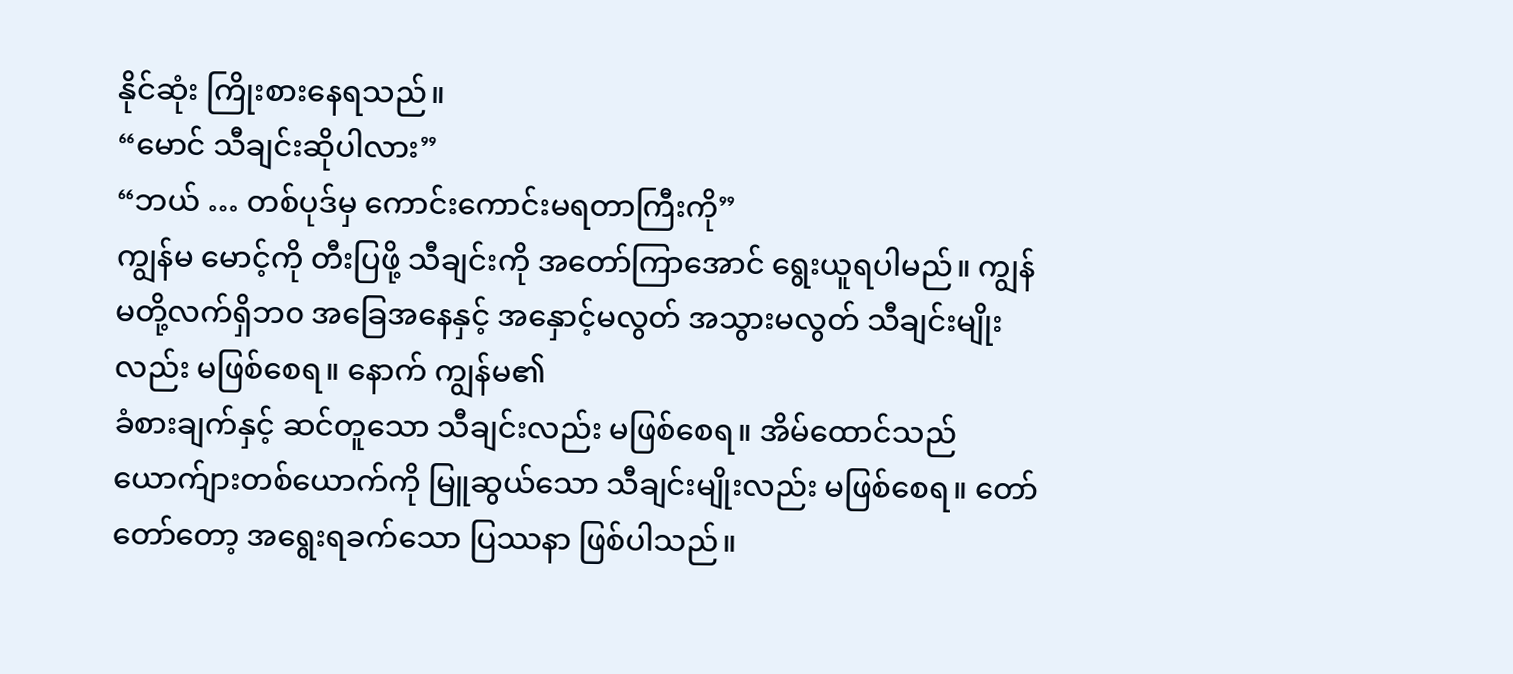နိုင်ဆုံး ကြိုးစားနေရသည်။
“မောင် သီချင်းဆိုပါလား”
“ဘယ် … တစ်ပုဒ်မှ ကောင်းကောင်းမရတာကြီးကို”
ကျွန်မ မောင့်ကို တီးပြဖို့ သီချင်းကို အတော်ကြာအောင် ရွေးယူရပါမည်။ ကျွန်မတို့လက်ရှိဘ၀ အခြေအနေနှင့် အနှောင့်မလွတ် အသွားမလွတ် သီချင်းမျိုးလည်း မဖြစ်စေရ။ နောက် ကျွန်မ၏
ခံစားချက်နှင့် ဆင်တူသော သီချင်းလည်း မဖြစ်စေရ။ အိမ်ထောင်သည် ယောက်ျားတစ်ယောက်ကို မြူဆွယ်သော သီချင်းမျိုးလည်း မဖြစ်စေရ။ တော်တော်တော့ အရွေးရခက်သော ပြဿနာ ဖြစ်ပါသည်။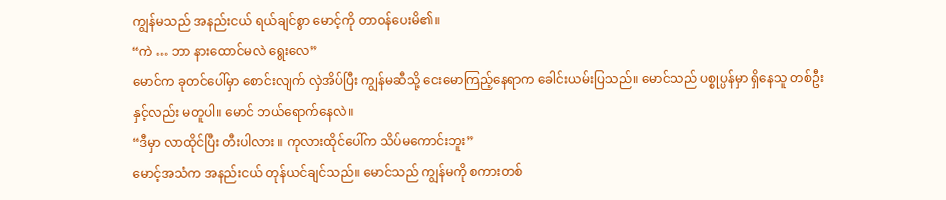ကျွန်မသည် အနည်းငယ် ရယ်ချင်စွာ မောင့်ကို တာ၀န်ပေးမိ၏။
“ကဲ … ဘာ နားထောင်မလဲ ရွေးလေ”
မောင်က ခုတင်ပေါ်မှာ စောင်းလျက် လှဲအိပ်ပြီး ကျွန်မဆီသို့ ငေးမောကြည့်နေရာက ခေါင်းယမ်းပြသည်။ မောင်သည် ပစ္စုပ္ပန်မှာ ရှိနေသူ တစ်ဦးနှင့်လည်း မတူပါ။ မောင် ဘယ်ရောက်နေလဲ။
“ဒီမှာ လာထိုင်ပြီး တီးပါလား ။ ကုလားထိုင်ပေါ်က သိပ်မကောင်းဘူး”
မောင့်အသံက အနည်းငယ် တုန်ယင်ချင်သည်။ မောင်သည် ကျွန်မကို စကားတစ်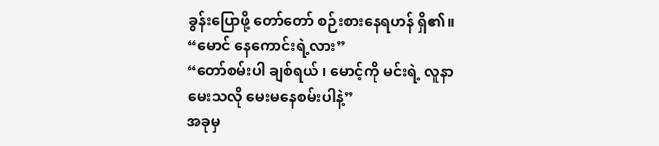ခွန်းပြောဖို့ တော်တော် စဉ်းစားနေရဟန် ရှိ၏။
“မောင် နေကောင်းရဲ့လား”
“တော်စမ်းပါ ချစ်ရယ် ၊ မောင့်ကို မင်းရဲ့ လူနာမေးသလို မေးမနေစမ်းပါနဲ့”
အခုမှ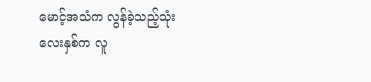မောင့်အသံက လွန်ခဲ့သည့်သုံးလေးနှစ်က လူ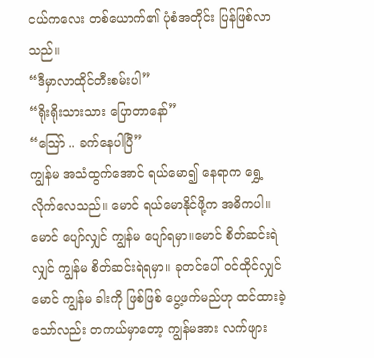ငယ်ကလေး တစ်ယောက်၏ ပုံစံအတိုင်း ပြန်ဖြစ်လာသည်။
“ဒီမှာလာထိုင်တီးစမ်းပါ”
“ရိုးရိုးသားသား ပြောတာနော်”
“သြော် .. ခက်နေပါပြီ”
ကျွန်မ အသံထွက်အောင် ရယ်မော၍ နေရာက ရွှေ့လိုက်လေသည်။ မောင် ရယ်မောနိုင်ဖို့က အဓိကပါ။ မောင် ပျော်လျှင် ကျွန်မ ပျော်ရမှာ။မောင် စိတ်ဆင်းရဲလျှင် ကျွန်မ စိတ်ဆင်းရဲရမှာ။ ခုတင်ပေါ် ၀င်ထိုင်လျှင် မောင် ကျွန်မ ခါးကို ဖြစ်ဖြစ် ပွေ့ဖက်မည်ဟု ထင်ထားခဲ့သော်လည်း တကယ်မှာတော့ ကျွန်မအား လက်ဖျား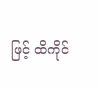ဖြင့် ထိကိုင်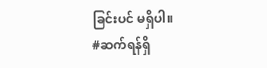ခြင်းပင် မရှိပါ။
#ဆက်ရန်ရှိ